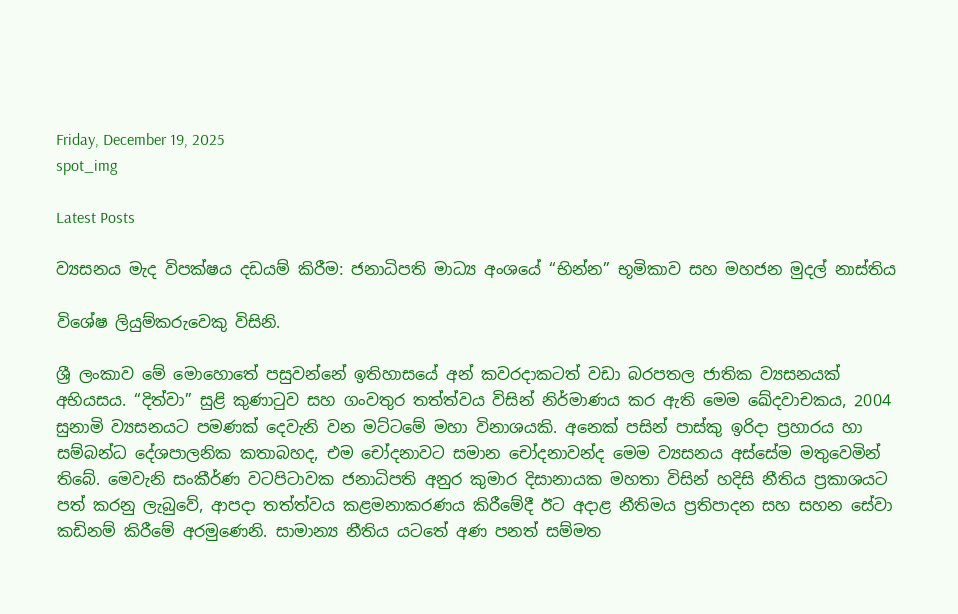Friday, December 19, 2025
spot_img

Latest Posts

ව්‍යසනය මැද විපක්ෂය දඩයම් කිරීම: ජනාධිපති මාධ්‍ය අංශයේ “භින්න” භූමිකාව සහ මහජන මුදල් නාස්තිය

විශේෂ ලියුම්කරුවෙකු විසිනි.

ශ්‍රී ලංකාව මේ මොහොතේ පසුවන්නේ ඉතිහාසයේ අන් කවරදාකටත් වඩා බරපතල ජාතික ව්‍යසනයක් අභියසය. “දිත්වා” සුළි කුණාටුව සහ ගංවතුර තත්ත්වය විසින් නිර්මාණය කර ඇති මෙම ඛේදවාචකය, 2004 සුනාමි ව්‍යසනයට පමණක් දෙවැනි වන මට්ටමේ මහා විනාශයකි. අනෙක් පසින් පාස්කු ඉරිදා ප්‍රහාරය හා සම්බන්ධ දේශපාලනික කතාබහද, එම චෝදනාවට සමාන චෝදනාවන්ද මෙම ව්‍යසනය අස්සේම මතුවෙමින් තිබේ. මෙවැනි සංකීර්ණ වටපිටාවක ජනාධිපති අනුර කුමාර දිසානායක මහතා විසින් හදිසි නීතිය ප්‍රකාශයට පත් කරනු ලැබුවේ, ආපදා තත්ත්වය කළමනාකරණය කිරීමේදී ඊට අදාළ නීතිමය ප්‍රතිපාදන සහ සහන සේවා කඩිනම් කිරීමේ අරමුණෙනි. සාමාන්‍ය නීතිය යටතේ අණ පනත් සම්මත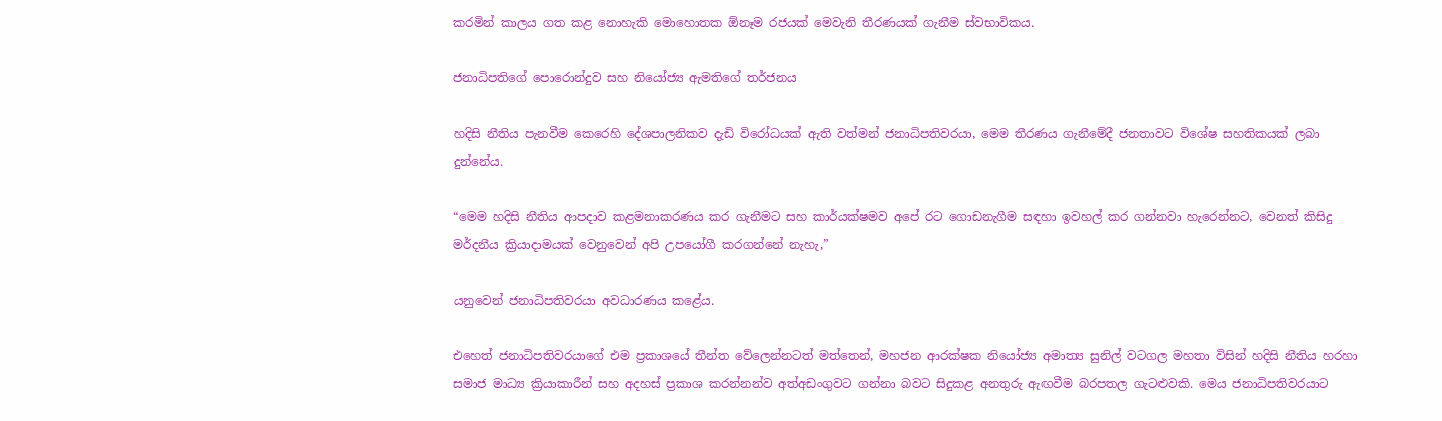කරමින් කාලය ගත කළ නොහැකි මොහොතක ඕනෑම රජයක් මෙවැනි තීරණයක් ගැනීම ස්වභාවිකය.

ජනාධිපතිගේ පොරොන්දුව සහ නියෝජ්‍ය ඇමතිගේ තර්ජනය

හදිසි නීතිය පැනවීම කෙරෙහි දේශපාලනිකව දැඩි විරෝධයක් ඇති වත්මන් ජනාධිපතිවරයා, මෙම තීරණය ගැනීමේදී ජනතාවට විශේෂ සහතිකයක් ලබා දුන්නේය.

“මෙම හදිසි නීතිය ආපදාව කළමනාකරණය කර ගැනීමට සහ කාර්යක්ෂමව අපේ රට ගොඩනැගීම සඳහා ඉවහල් කර ගන්නවා හැරෙන්නට, වෙනත් කිසිදු මර්දනීය ක්‍රියාදාමයක් වෙනුවෙන් අපි උපයෝගී කරගන්නේ නැහැ,”

යනුවෙන් ජනාධිපතිවරයා අවධාරණය කළේය.

එහෙත් ජනාධිපතිවරයාගේ එම ප්‍රකාශයේ තීන්ත වේලෙන්නටත් මත්තෙන්, මහජන ආරක්ෂක නියෝජ්‍ය අමාත්‍ය සුනිල් වටගල මහතා විසින් හදිසි නීතිය හරහා සමාජ මාධ්‍ය ක්‍රියාකාරීන් සහ අදහස් ප්‍රකාශ කරන්නන්ව අත්අඩංගුවට ගන්නා බවට සිදුකළ අනතුරු ඇඟවීම බරපතල ගැටළුවකි. මෙය ජනාධිපතිවරයාට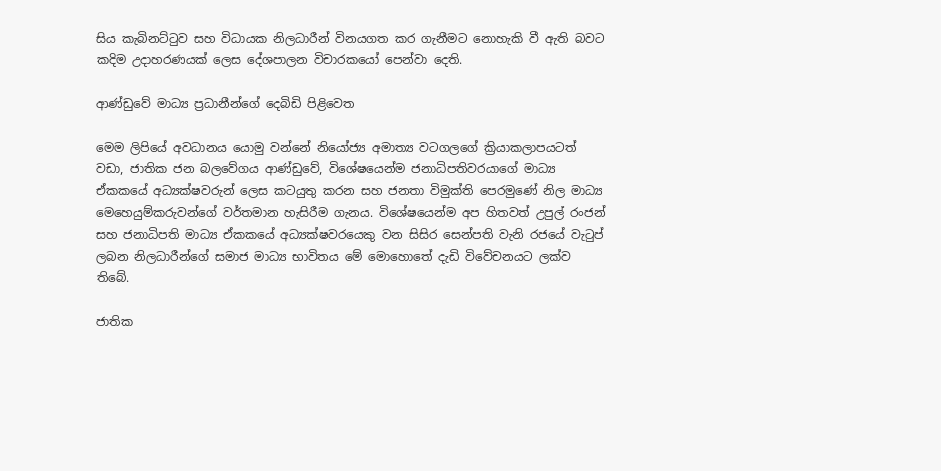සිය කැබිනට්ටුව සහ විධායක නිලධාරීන් විනයගත කර ගැනීමට නොහැකි වී ඇති බවට කදිම උදාහරණයක් ලෙස දේශපාලන විචාරකයෝ පෙන්වා දෙති.

ආණ්ඩුවේ මාධ්‍ය ප්‍රධානීන්ගේ දෙබිඩි පිළිවෙත

මෙම ලිපියේ අවධානය යොමු වන්නේ නියෝජ්‍ය අමාත්‍ය වටගලගේ ක්‍රියාකලාපයටත් වඩා, ජාතික ජන බලවේගය ආණ්ඩුවේ, විශේෂයෙන්ම ජනාධිපතිවරයාගේ මාධ්‍ය ඒකකයේ අධ්‍යක්ෂවරුන් ලෙස කටයුතු කරන සහ ජනතා විමුක්ති පෙරමුණේ නිල මාධ්‍ය මෙහෙයුම්කරුවන්ගේ වර්තමාන හැසිරීම ගැනය. විශේෂයෙන්ම අප හිතවත් උපුල් රංජන් සහ ජනාධිපති මාධ්‍ය ඒකකයේ අධ්‍යක්ෂවරයෙකු වන සිසිර සෙන්පති වැනි රජයේ වැටුප් ලබන නිලධාරීන්ගේ සමාජ මාධ්‍ය භාවිතය මේ මොහොතේ දැඩි විවේචනයට ලක්ව තිබේ.

ජාතික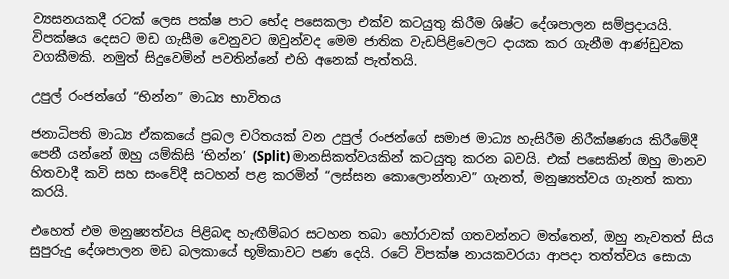ව්‍යසනයකදී රටක් ලෙස පක්ෂ පාට භේද පසෙකලා එක්ව කටයුතු කිරීම ශිෂ්ට දේශපාලන සම්ප්‍රදායයි. විපක්ෂය දෙසට මඩ ගැසීම වෙනුවට ඔවුන්වද මෙම ජාතික වැඩපිළිවෙලට දායක කර ගැනීම ආණ්ඩුවක වගකීමකි. නමුත් සිදුවෙමින් පවතින්නේ එහි අනෙක් පැත්තයි.

උපුල් රංජන්ගේ “භින්න” මාධ්‍ය භාවිතය

ජනාධිපති මාධ්‍ය ඒකකයේ ප්‍රබල චරිතයක් වන උපුල් රංජන්ගේ සමාජ මාධ්‍ය හැසිරීම නිරීක්ෂණය කිරීමේදී පෙනී යන්නේ ඔහු යම්කිසි ‘භින්න’ (Split) මානසිකත්වයකින් කටයුතු කරන බවයි. එක් පසෙකින් ඔහු මානව හිතවාදී කවි සහ සංවේදී සටහන් පළ කරමින් “ලස්සන කොලොන්නාව” ගැනත්, මනුෂ්‍යත්වය ගැනත් කතා කරයි.

එහෙත් එම මනුෂ්‍යත්වය පිළිබඳ හැඟීම්බර සටහන තබා හෝරාවක් ගතවන්නට මත්තෙන්, ඔහු නැවතත් සිය සුපුරුදු දේශපාලන මඩ බලකායේ භූමිකාවට පණ දෙයි. රටේ විපක්ෂ නායකවරයා ආපදා තත්ත්වය සොයා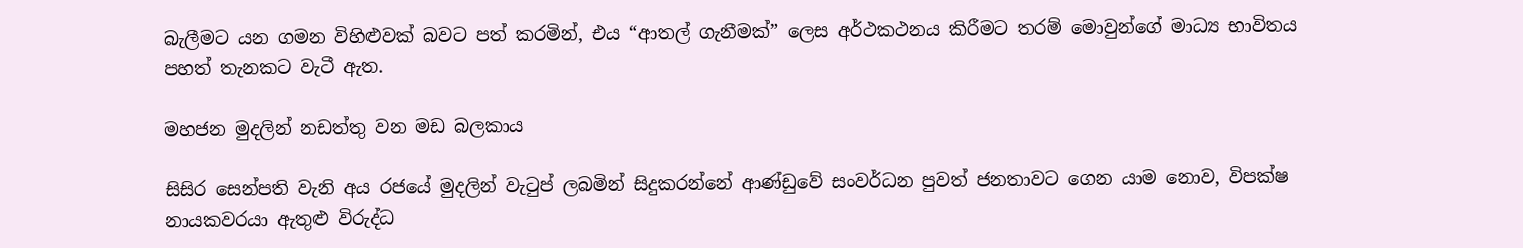බැලීමට යන ගමන විහිළුවක් බවට පත් කරමින්, එය “ආතල් ගැනීමක්” ලෙස අර්ථකථනය කිරීමට තරම් මොවුන්ගේ මාධ්‍ය භාවිතය පහත් තැනකට වැටී ඇත.

මහජන මුදලින් නඩත්තු වන මඩ බලකාය

සිසිර සෙන්පති වැනි අය රජයේ මුදලින් වැටුප් ලබමින් සිදුකරන්නේ ආණ්ඩුවේ සංවර්ධන පුවත් ජනතාවට ගෙන යාම නොව, විපක්ෂ නායකවරයා ඇතුළු විරුද්ධ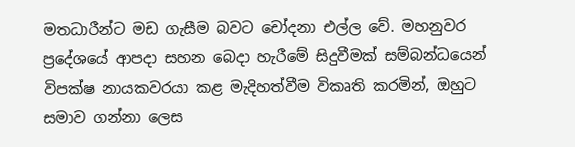මතධාරීන්ට මඩ ගැසීම බවට චෝදනා එල්ල වේ. මහනුවර ප්‍රදේශයේ ආපදා සහන බෙදා හැරීමේ සිදුවීමක් සම්බන්ධයෙන් විපක්ෂ නායකවරයා කළ මැදිහත්වීම විකෘති කරමින්, ඔහුට සමාව ගන්නා ලෙස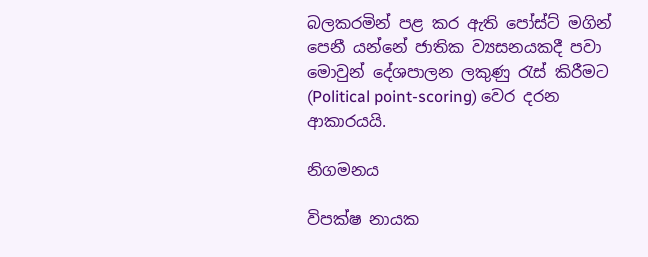බලකරමින් පළ කර ඇති පෝස්ට් මගින් පෙනී යන්නේ ජාතික ව්‍යසනයකදී පවා මොවුන් දේශපාලන ලකුණු රැස් කිරීමට (Political point-scoring) වෙර දරන ආකාරයයි.

නිගමනය

විපක්ෂ නායක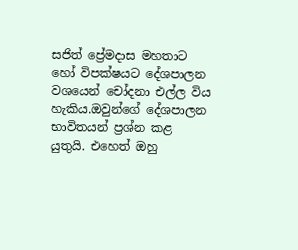සජිත් ප්‍රේමදාස මහතාට හෝ විපක්ෂයට දේශපාලන වශයෙන් චෝදනා එල්ල විය හැකිය.ඔවුන්ගේ දේශපාලන භාවිතයන් ප්‍රශ්න කළ යුතුයි. එහෙත් ඔහු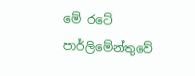මේ රටේ පාර්ලිමේන්තුවේ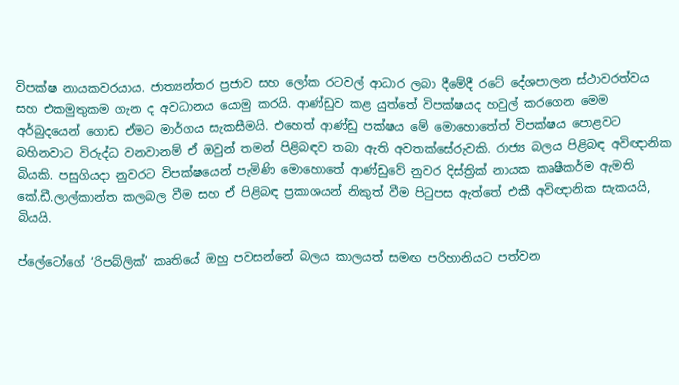විපක්ෂ නායකවරයාය. ජාත්‍යන්තර ප්‍රජාව සහ ලෝක රටවල් ආධාර ලබා දීමේදී රටේ දේශපාලන ස්ථාවරත්වය සහ එකමුතුකම ගැන ද අවධානය යොමු කරයි. ආණ්ඩුව කළ යුත්තේ විපක්ෂයද හවුල් කරගෙන මෙම අර්බුදයෙන් ගොඩ ඒමට මාර්ගය සැකසීමයි. එහෙත් ආණ්ඩු පක්ෂය මේ මොහොතේත් විපක්ෂය පොළවට බහිනවාට විරුද්ධ වනවානම් ඒ ඔවුන් තමන් පිළිබඳව තබා ඇති අවතක්සේරුවකි. රාජ්‍ය බලය පිළිබඳ අවිඥානික බියකි. පසුගියදා නුවරට විපක්ෂයෙන් පැමිණි මොහොතේ ආණ්ඩුවේ නුවර දිස්ත්‍රික් නායක කෘෂීකර්ම ඇමති කේ.ඩී.ලාල්කාන්ත කලබල වීම සහ ඒ පිළිබඳ ප්‍රකාශයන් නිකුත් වීම පිටුපස ඇත්තේ එකී අවිඥානික සැකයයි, බියයි.

ප්ලේටෝගේ ‘රිපබ්ලික්’ කෘතියේ ඔහු පවසන්නේ බලය කාලයත් සමඟ පරිහානියට පත්වන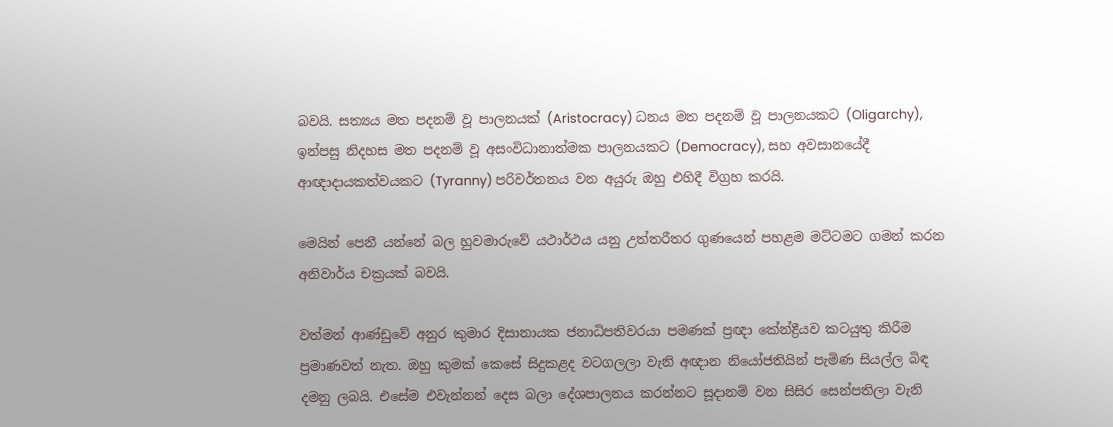බවයි. සත්‍යය මත පදනම් වූ පාලනයක් (Aristocracy) ධනය මත පදනම් වූ පාලනයකට (Oligarchy), ඉන්පසු නිදහස මත පදනම් වූ අසංවිධානාත්මක පාලනයකට (Democracy), සහ අවසානයේදී ආඥාදායකත්වයකට (Tyranny) පරිවර්තනය වන අයුරු ඔහු එහිදී විග්‍රහ කරයි.

මෙයින් පෙනී යන්නේ බල හුවමාරුවේ යථාර්ථය යනු උත්තරීතර ගුණයෙන් පහළම මට්ටමට ගමන් කරන අනිවාර්ය චක්‍රයක් බවයි.

වත්මන් ආණ්ඩුවේ අනුර කුමාර දිසානායක ජනාධිපතිවරයා පමණක් ප්‍රඥා කේන්ද්‍රීයව කටයුතු කිරීම ප්‍රමාණවත් නැත. ඔහු කුමක් කෙසේ සිදුකළද වටගලලා වැනි අඥාන නියෝජතියින් පැමිණ සියල්ල බිඳ දමනු ලබයි. එසේම එවැන්නන් දෙස බලා දේශපාලනය කරන්නට සූදානම් වන සිසිර සෙන්පතිලා වැනි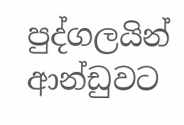පුද්ගලයින් ආන්ඩුවට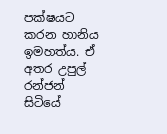පක්ෂයට කරන හානිය ඉමහත්ය. ඒ අතර උපුල් රන්ජන් සිටියේ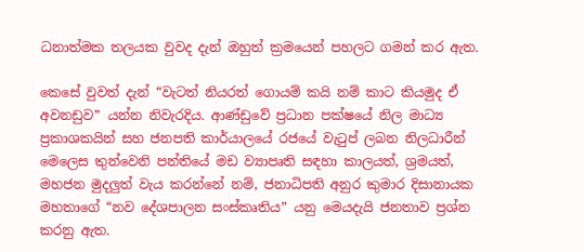ධනාත්මක තලයක වුවද දැන් ඔහුත් ක්‍රමයෙන් පහලට ගමන් කර ඇත.

කෙසේ වුවත් දැන් “වැටත් නියරත් ගොයම් කයි නම් කාට කියමුද ඒ අවනඩුව” යන්න නිවැරදිය. ආණ්ඩුවේ ප්‍රධාන පක්ෂයේ නිල මාධ්‍ය ප්‍රකාශකයින් සහ ජනපති කාර්යාලයේ රජයේ වැටුප් ලබන නිලධාරීන් මෙලෙස තුන්වෙනි පන්තියේ මඩ ව්‍යාපෘති සඳහා කාලයත්, ශ්‍රමයත්, මහජන මුදලුත් වැය කරන්නේ නම්, ජනාධිපති අනුර කුමාර දිසානායක මහතාගේ “නව දේශපාලන සංස්කෘතිය” යනු මෙයදැයි ජනතාව ප්‍රශ්න කරනු ඇත.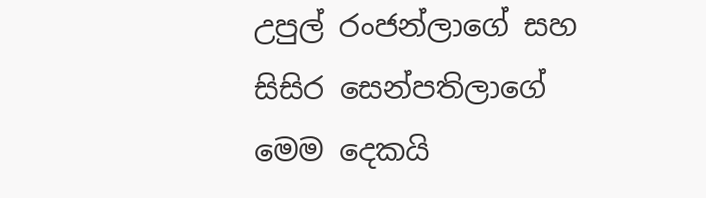උපුල් රංජන්ලාගේ සහ සිසිර සෙන්පතිලාගේ මෙම දෙකයි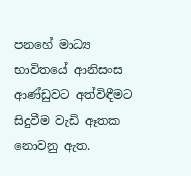පනහේ මාධ්‍ය භාවිතයේ ආනිසංස ආණ්ඩුවට අත්විඳීමට සිදුවීම වැඩි ඈතක නොවනු ඇත.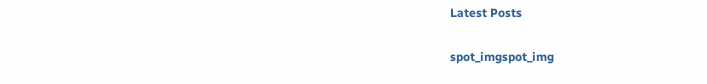Latest Posts

spot_imgspot_img